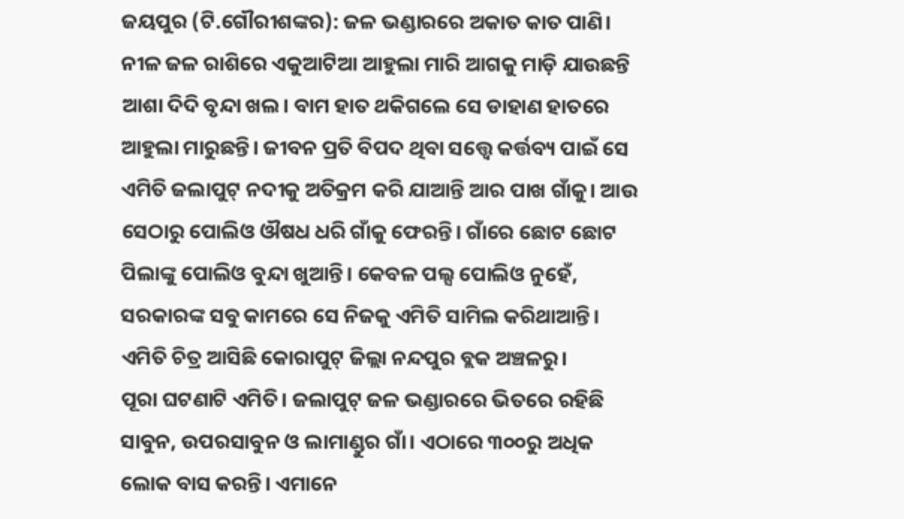ଜୟପୁର (ଟି.ଗୌରୀଶଙ୍କର): ଜଳ ଭଣ୍ଡାରରେ ଅକାତ କାତ ପାଣି। ନୀଳ ଜଳ ରାଶିରେ ଏକୁଆଟିଆ ଆହୁଲା ମାରି ଆଗକୁ ମାଡ଼ି ଯାଉଛନ୍ତି ଆଶା ଦିଦି ବୃନ୍ଦା ଖଲ। ବାମ ହାତ ଥକିଗଲେ ସେ ଡାହାଣ ହାତରେ ଆହୁଲା ମାରୁଛନ୍ତି। ଜୀବନ ପ୍ରତି ବିପଦ ଥିବା ସତ୍ତ୍ୱେ କର୍ତ୍ତବ୍ୟ ପାଇଁ ସେ ଏମିତି ଜଲାପୁଟ୍ ନଦୀକୁ ଅତିକ୍ରମ କରି ଯାଆନ୍ତି ଆର ପାଖ ଗାଁକୁ। ଆଉ ସେଠାରୁ ପୋଲିଓ ଔଷଧ ଧରି ଗାଁକୁ ଫେରନ୍ତି। ଗାଁରେ ଛୋଟ ଛୋଟ ପିଲାଙ୍କୁ ପୋଲିଓ ବୁନ୍ଦା ଖୁଆନ୍ତି। କେବଳ ପଲ୍ସ ପୋଲିଓ ନୁହେଁ, ସରକାରଙ୍କ ସବୁ କାମରେ ସେ ନିଜକୁ ଏମିତି ସାମିଲ କରିଥାଆନ୍ତି। ଏମିତି ଚିତ୍ର ଆସିଛି କୋରାପୁଟ୍ ଜିଲ୍ଲା ନନ୍ଦପୁର ବ୍ଲକ ଅଞ୍ଚଳରୁ।
ପୂରା ଘଟଣାଟି ଏମିତି। ଜଲାପୁଟ୍ ଜଳ ଭଣ୍ଡାରରେ ଭିତରେ ରହିଛି ସାବୁନ, ଉପରସାବୁନ ଓ ଲାମାଣ୍ଡୁର ଗାଁ। ଏଠାରେ ୩୦୦ରୁ ଅଧିକ ଲୋକ ବାସ କରନ୍ତି। ଏମାନେ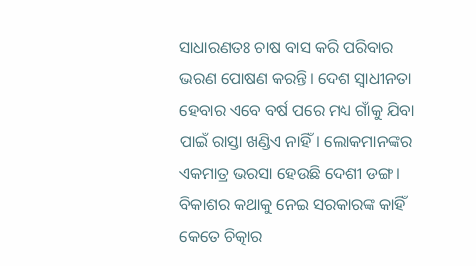ସାଧାରଣତଃ ଚାଷ ବାସ କରି ପରିବାର ଭରଣ ପୋଷଣ କରନ୍ତି। ଦେଶ ସ୍ୱାଧୀନତା ହେବାର ଏବେ ବର୍ଷ ପରେ ମଧ୍ୟ ଗାଁକୁ ଯିବା ପାଇଁ ରାସ୍ତା ଖଣ୍ଡିଏ ନାହିଁ। ଲୋକମାନଙ୍କର ଏକମାତ୍ର ଭରସା ହେଉଛି ଦେଶୀ ଡଙ୍ଗ।
ବିକାଶର କଥାକୁ ନେଇ ସରକାରଙ୍କ କାହିଁ କେତେ ଚିତ୍କାର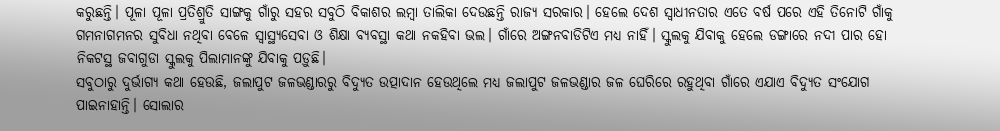କରୁଛନ୍ତି। ପୂଳା ପୂଳା ପ୍ରତିଶ୍ରୁତି ସାଙ୍ଗକୁ ଗାଁରୁ ସହର ସବୁଠି ବିକାଶର ଲମ୍ବା ତାଲିକା ଦେଉଛନ୍ତି ରାଜ୍ୟ ସରକାର। ହେଲେ ଦେଶ ସ୍ୱାଧୀନତାର ଏତେ ବର୍ଷ ପରେ ଏହି ତିନୋଟି ଗାଁକୁ ଗମନାଗମନର ସୁବିଧା ନଥିବା ବେଳେ ସ୍ୱାସ୍ଥ୍ୟସେବା ଓ ଶିକ୍ଷା ବ୍ୟବସ୍ଥା କଥା ନକହିବା ଭଲ। ଗାଁରେ ଅଙ୍ଗନବାଡିଟିଏ ମଧ୍ୟ ନାହିଁ। ସ୍କୁଲକୁ ଯିବାକୁ ହେଲେ ଡଙ୍ଗାରେ ନଦୀ ପାର ହୋ ନିକଟସ୍ଥ ଜବାଗୁଡା ସ୍କୁଲକୁ ପିଲାମାନଙ୍କୁ ଯିବାକୁ ପଡ଼ୁଛି।
ସବୁଠାରୁ ଦୁର୍ଭାଗ୍ୟ କଥା ହେଉଛି, ଜଲାପୁଟ ଜଳଭଣ୍ଡାରରୁ ବିଦ୍ୟୁତ ଉତ୍ପାଦାନ ହେଉଥିଲେ ମଧ୍ୟ ଜଲାପୁଟ ଜଳଭଣ୍ଡାର ଜଳ ଘେରିରେ ରହୁଥିବା ଗାଁରେ ଏଯାଏ ବିଦ୍ୟୁତ ସଂଯୋଗ ପାଇନାହାନ୍ତି। ସୋଲାର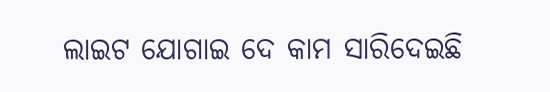ଲାଇଟ ଯୋଗାଇ ଦେ କାମ ସାରିଦେଇଛି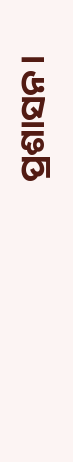ପ୍ରଶାସନ।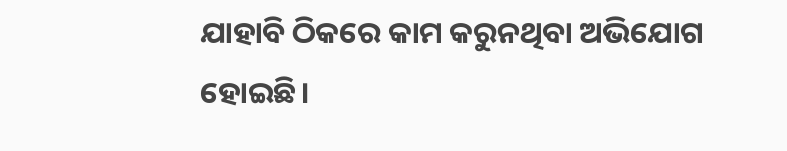ଯାହାବି ଠିକରେ କାମ କରୁନଥିବା ଅଭିଯୋଗ ହୋଇଛି।